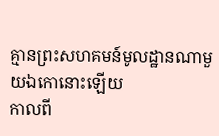គ្មានព្រះសហគមន៍មូលដ្ឋានណាមួយឯកោនោះឡើយ
កាលពី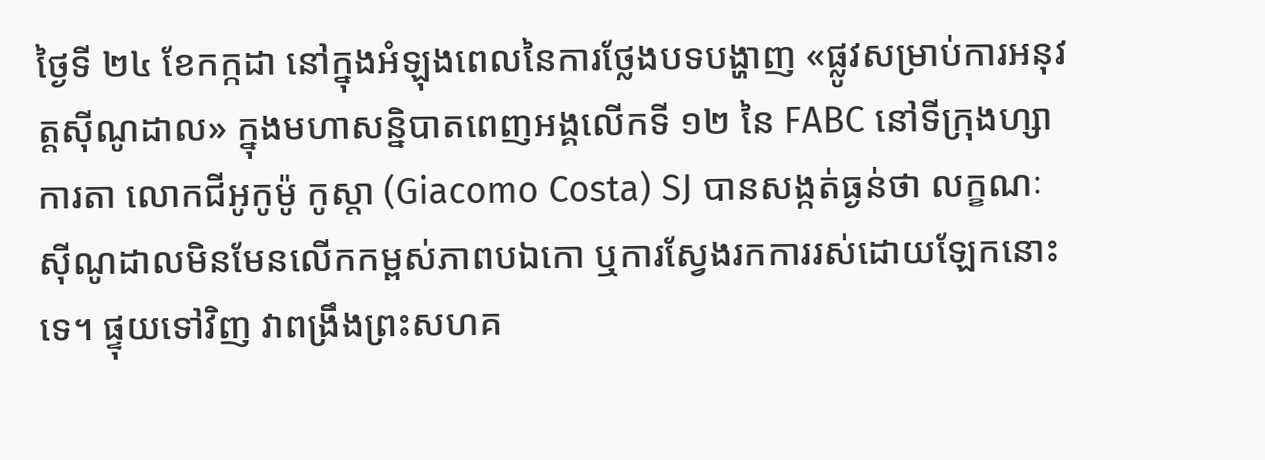ថ្ងៃទី ២៤ ខែកក្កដា នៅក្នុងអំឡុងពេលនៃការថ្លែងបទបង្ហាញ «ផ្លូវសម្រាប់ការអនុវត្តស៊ីណូដាល» ក្នុងមហាសន្និបាតពេញអង្គលើកទី ១២ នៃ FABC នៅទីក្រុងហ្សាការតា លោកជីអូកូម៉ូ កូស្តា (Giacomo Costa) SJ បានសង្កត់ធ្ងន់ថា លក្ខណៈស៊ីណូដាលមិនមែនលើកកម្ពស់ភាពបឯកោ ឬការស្វែងរកការរស់ដោយឡែកនោះទេ។ ផ្ទុយទៅវិញ វាពង្រឹងព្រះសហគ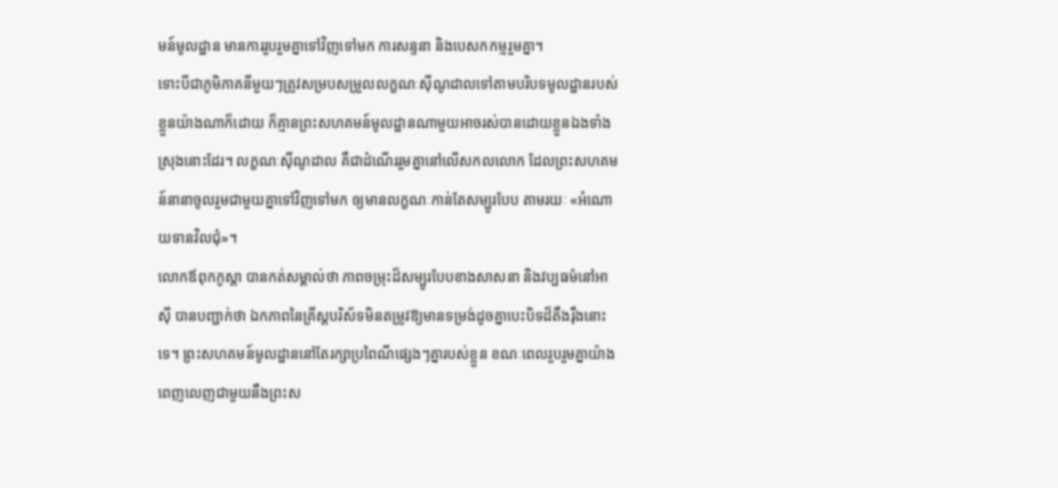មន៍មូលដ្ឋាន មានការរួបរួមគ្នាទៅវិញទៅមក ការសន្ទនា និងបេសកកម្មរួមគ្នា។
ទោះបីជាភូមិភាគនីមួយៗត្រូវសម្របសម្រួលលក្ខណៈស៊ីណូដាលទៅតាមបរិបទមូលដ្ឋានរបស់ខ្លួនយ៉ាងណាក៏ដោយ ក៏គ្មានព្រះសហគមន៍មូលដ្ឋានណាមួយអាចរស់បានដោយខ្លួនឯងទាំងស្រុងនោះដែរ។ លក្ខណៈស៊ីណូដាល គឺជាដំណើររួមគ្នានៅលើសកលលោក ដែលព្រះសហគមន៍នានាចូលរួមជាមួយគ្នាទៅវិញទៅមក ឲ្យមានលក្ខណៈកាន់តែសម្បូរបែប តាមរយៈ «អំណោយទានវិលជុំ»។
លោកឪពុកកូស្តា បានកត់សម្គាល់ថា ភាពចម្រុះដ៏សម្បូរបែបខាងសាសនា និងវប្បធម៌នៅអាស៊ី បានបញ្ជាក់ថា ឯកភាពនៃគ្រីស្តបរិស័ទមិនតម្រូវឱ្យមានទម្រង់ដូចគ្នាបេះបិទដ៏តឹងរ៉ឹងនោះទេ។ ព្រះសហគមន៍មូលដ្ឋាននៅតែរក្សាប្រពៃណីផ្សេងៗគ្នារបស់ខ្លួន ខណៈពេលរួបរួមគ្នាយ៉ាងពេញលេញជាមួយនឹងព្រះស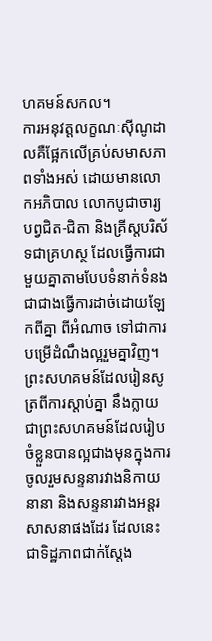ហគមន៍សកល។
ការអនុវត្តលក្ខណៈស៊ីណូដាលគឺផ្អែកលើគ្រប់សមាសភាពទាំងអស់ ដោយមានលោកអភិបាល លោកបូជាចារ្យ បព្វជិត-ជិតា និងគ្រីស្តបរិស័ទជាគ្រហស្ថ ដែលធ្វើការជាមួយគ្នាតាមបែបទំនាក់ទំនង ជាជាងធ្វើការដាច់ដោយឡែកពីគ្នា ពីអំណាច ទៅជាការបម្រើដំណឹងល្អរួមគ្នាវិញ។
ព្រះសហគមន៍ដែលរៀនសូត្រពីការស្តាប់គ្នា នឹងក្លាយជាព្រះសហគមន៍ដែលរៀបចំខ្លួនបានល្អជាងមុនក្នុងការចូលរួមសន្ទនារវាងនិកាយនានា និងសន្ទនារវាងអន្តរសាសនាផងដែរ ដែលនេះជាទិដ្ឋភាពជាក់ស្តែង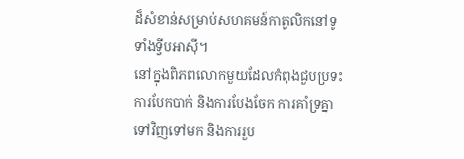ដ៏សំខាន់សម្រាប់សហគមន៍កាតូលិកនៅទូទាំងទ្វីបអាស៊ី។
នៅក្នុងពិភពលោកមួយដែលកំពុងជួបប្រទះការបែកបាក់ និងការបែងចែក ការគាំទ្រគ្នាទៅវិញទៅមក និងការរួប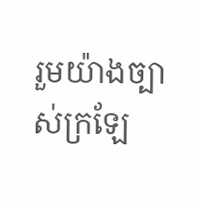រួមយ៉ាងច្បាស់ក្រឡែ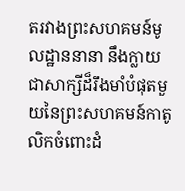តរវាងព្រះសហគមន៍មូលដ្ឋាននានា នឹងក្លាយជាសាក្សីដ៏រឹងមាំបំផុតមួយនៃព្រះសហគមន៍កាតូលិកចំពោះដំ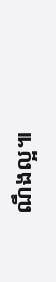ណឹងល្អ៕